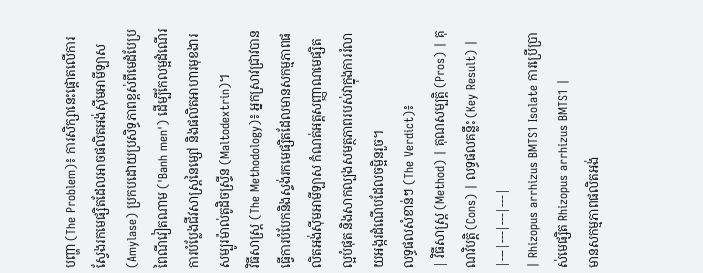បញ្ហា (The Problem)៖ ការសិក្សានេះផ្តោតលើការស្វែងរកមេផ្សិតដែលអាចផលិតអង់ស៊ីមអាមីឡាស (Amylase) ប្រកបដោយប្រសិទ្ធភាពខ្ពស់ពីមេដំបែប្រពៃណីវៀតណាម ('Banh men') ដើម្បីកែលម្អដំណើរការបំប្លែងជីវសាស្ត្រនៃម្សៅ និងផលិតអាហារមុខងារសម្បូរម៉ាល់តូដិចស្ទ្រីន (Maltodextrin)។
វិធីសាស្ត្រ (The Methodology)៖ អ្នកស្រាវជ្រាវបានធ្វើការបំបែកនិងស្ទង់រកមេផ្សិតដែលមានសកម្មភាពផលិតអង់ស៊ីមអាមីឡាស កំណត់អត្តសញ្ញាណមេផ្សិតល្អបំផុត និងសាកល្បងសមត្ថភាពរបស់វាក្នុងការរំលាយអង្ករដំណើបដែលចម្អិនរួច។
លទ្ធផលសំខាន់ៗ (The Verdict)៖
| វិធីសាស្ត្រ (Method) | គុណសម្បត្តិ (Pros) | គុណវិបត្តិ (Cons) | លទ្ធផលគន្លឹះ (Key Result) |
|---|---|---|---|
| Rhizopus arrhizus BMTS1 Isolate ការប្រើប្រាស់មេផ្សិត Rhizopus arrhizus BMTS1 |
មានសកម្មភាពផលិតអង់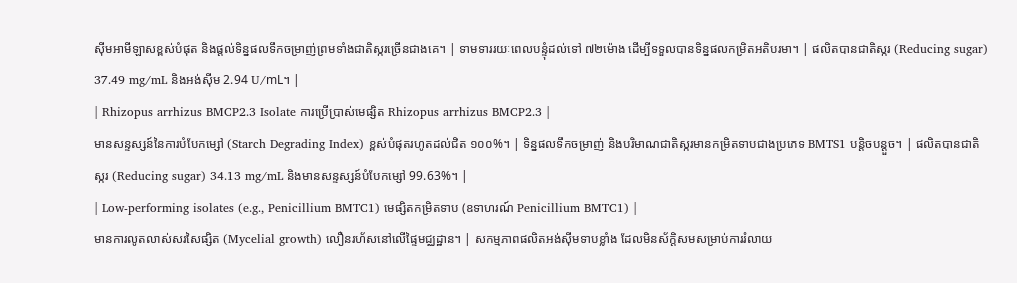ស៊ីមអាមីឡាសខ្ពស់បំផុត និងផ្តល់ទិន្នផលទឹកចម្រាញ់ព្រមទាំងជាតិស្ករច្រើនជាងគេ។ | ទាមទាររយៈពេលបន្ទុំដល់ទៅ ៧២ម៉ោង ដើម្បីទទួលបានទិន្នផលកម្រិតអតិបរមា។ | ផលិតបានជាតិស្ករ (Reducing sugar) 37.49 mg/mL និងអង់ស៊ីម 2.94 U/mL។ |
| Rhizopus arrhizus BMCP2.3 Isolate ការប្រើប្រាស់មេផ្សិត Rhizopus arrhizus BMCP2.3 |
មានសន្ទស្សន៍នៃការបំបែកម្សៅ (Starch Degrading Index) ខ្ពស់បំផុតរហូតដល់ជិត ១០០%។ | ទិន្នផលទឹកចម្រាញ់ និងបរិមាណជាតិស្ករមានកម្រិតទាបជាងប្រភេទ BMTS1 បន្តិចបន្តួច។ | ផលិតបានជាតិស្ករ (Reducing sugar) 34.13 mg/mL និងមានសន្ទស្សន៍បំបែកម្សៅ 99.63%។ |
| Low-performing isolates (e.g., Penicillium BMTC1) មេផ្សិតកម្រិតទាប (ឧទាហរណ៍ Penicillium BMTC1) |
មានការលូតលាស់សរសៃផ្សិត (Mycelial growth) លឿនរហ័សនៅលើផ្ទៃមជ្ឈដ្ឋាន។ | សកម្មភាពផលិតអង់ស៊ីមទាបខ្លាំង ដែលមិនស័ក្តិសមសម្រាប់ការរំលាយ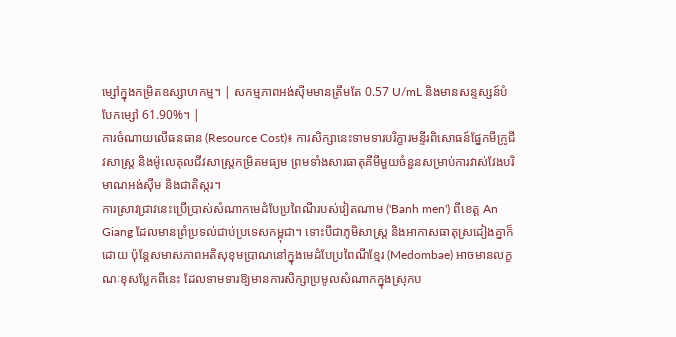ម្សៅក្នុងកម្រិតឧស្សាហកម្ម។ | សកម្មភាពអង់ស៊ីមមានត្រឹមតែ 0.57 U/mL និងមានសន្ទស្សន៍បំបែកម្សៅ 61.90%។ |
ការចំណាយលើធនធាន (Resource Cost)៖ ការសិក្សានេះទាមទារបរិក្ខារមន្ទីរពិសោធន៍ផ្នែកមីក្រូជីវសាស្ត្រ និងម៉ូលេគុលជីវសាស្ត្រកម្រិតមធ្យម ព្រមទាំងសារធាតុគីមីមួយចំនួនសម្រាប់ការវាស់វែងបរិមាណអង់ស៊ីម និងជាតិស្ករ។
ការស្រាវជ្រាវនេះប្រើប្រាស់សំណាកមេដំបែប្រពៃណីរបស់វៀតណាម ('Banh men') ពីខេត្ត An Giang ដែលមានព្រំប្រទល់ជាប់ប្រទេសកម្ពុជា។ ទោះបីជាភូមិសាស្ត្រ និងអាកាសធាតុស្រដៀងគ្នាក៏ដោយ ប៉ុន្តែសមាសភាពអតិសុខុមប្រាណនៅក្នុងមេដំបែប្រពៃណីខ្មែរ (Medombae) អាចមានលក្ខណៈខុសប្លែកពីនេះ ដែលទាមទារឱ្យមានការសិក្សាប្រមូលសំណាកក្នុងស្រុកប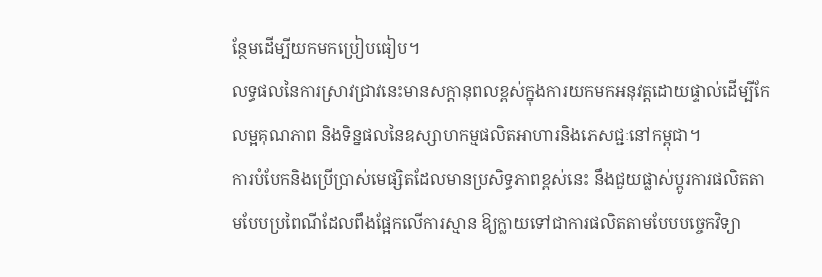ន្ថែមដើម្បីយកមកប្រៀបធៀប។
លទ្ធផលនៃការស្រាវជ្រាវនេះមានសក្តានុពលខ្ពស់ក្នុងការយកមកអនុវត្តដោយផ្ទាល់ដើម្បីកែលម្អគុណភាព និងទិន្នផលនៃឧស្សាហកម្មផលិតអាហារនិងភេសជ្ជៈនៅកម្ពុជា។
ការបំបែកនិងប្រើប្រាស់មេផ្សិតដែលមានប្រសិទ្ធភាពខ្ពស់នេះ នឹងជួយផ្លាស់ប្តូរការផលិតតាមបែបប្រពៃណីដែលពឹងផ្អែកលើការស្មាន ឱ្យក្លាយទៅជាការផលិតតាមបែបបច្ចេកវិទ្យា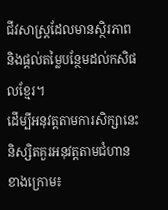ជីវសាស្ត្រដែលមានស្ថិរភាព និងផ្តល់តម្លៃបន្ថែមដល់កសិផលខ្មែរ។
ដើម្បីអនុវត្តតាមការសិក្សានេះ និស្សិតគួរអនុវត្តតាមជំហានខាងក្រោម៖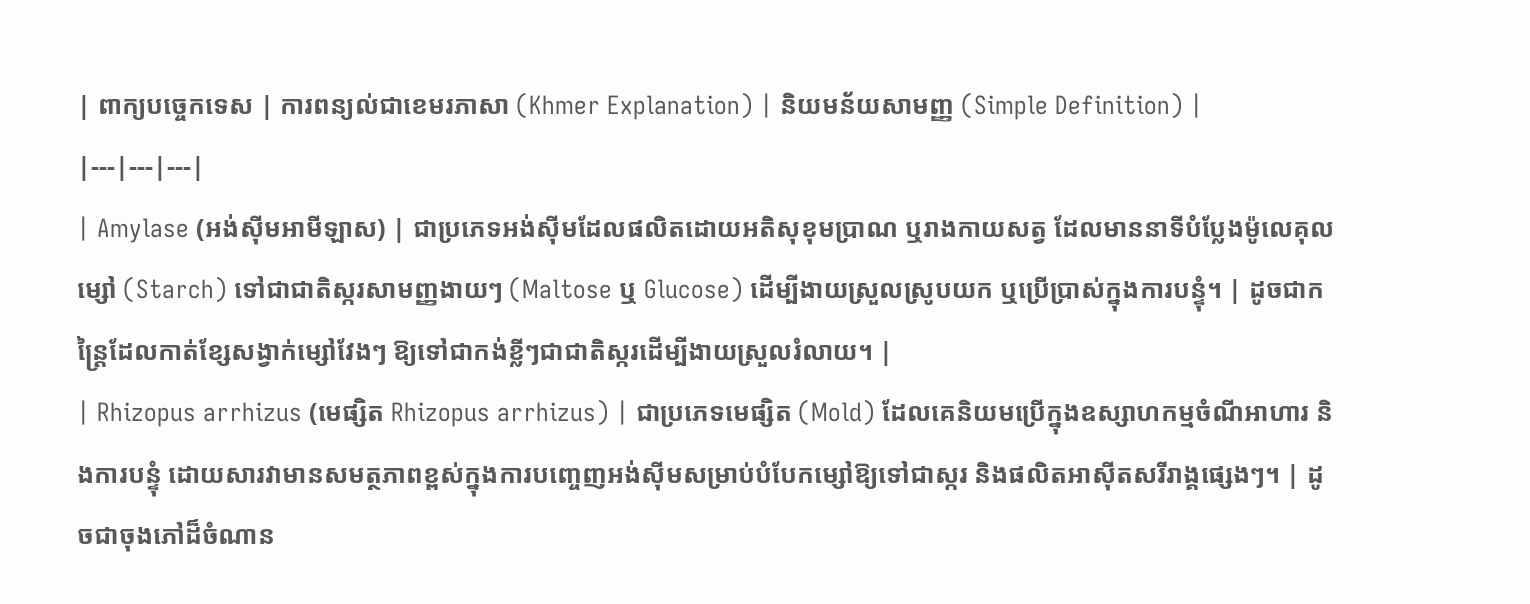| ពាក្យបច្ចេកទេស | ការពន្យល់ជាខេមរភាសា (Khmer Explanation) | និយមន័យសាមញ្ញ (Simple Definition) |
|---|---|---|
| Amylase (អង់ស៊ីមអាមីឡាស) | ជាប្រភេទអង់ស៊ីមដែលផលិតដោយអតិសុខុមប្រាណ ឬរាងកាយសត្វ ដែលមាននាទីបំប្លែងម៉ូលេគុលម្សៅ (Starch) ទៅជាជាតិស្ករសាមញ្ញងាយៗ (Maltose ឬ Glucose) ដើម្បីងាយស្រួលស្រូបយក ឬប្រើប្រាស់ក្នុងការបន្ទុំ។ | ដូចជាកន្ត្រៃដែលកាត់ខ្សែសង្វាក់ម្សៅវែងៗ ឱ្យទៅជាកង់ខ្លីៗជាជាតិស្ករដើម្បីងាយស្រួលរំលាយ។ |
| Rhizopus arrhizus (មេផ្សិត Rhizopus arrhizus) | ជាប្រភេទមេផ្សិត (Mold) ដែលគេនិយមប្រើក្នុងឧស្សាហកម្មចំណីអាហារ និងការបន្ទុំ ដោយសារវាមានសមត្ថភាពខ្ពស់ក្នុងការបញ្ចេញអង់ស៊ីមសម្រាប់បំបែកម្សៅឱ្យទៅជាស្ករ និងផលិតអាស៊ីតសរីរាង្គផ្សេងៗ។ | ដូចជាចុងភៅដ៏ចំណាន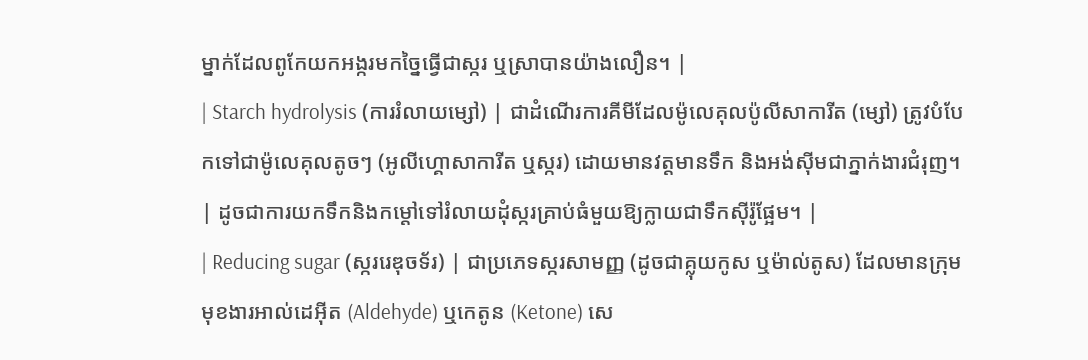ម្នាក់ដែលពូកែយកអង្ករមកច្នៃធ្វើជាស្ករ ឬស្រាបានយ៉ាងលឿន។ |
| Starch hydrolysis (ការរំលាយម្សៅ) | ជាដំណើរការគីមីដែលម៉ូលេគុលប៉ូលីសាការីត (ម្សៅ) ត្រូវបំបែកទៅជាម៉ូលេគុលតូចៗ (អូលីហ្គោសាការីត ឬស្ករ) ដោយមានវត្តមានទឹក និងអង់ស៊ីមជាភ្នាក់ងារជំរុញ។ | ដូចជាការយកទឹកនិងកម្តៅទៅរំលាយដុំស្ករគ្រាប់ធំមួយឱ្យក្លាយជាទឹកស៊ីរ៉ូផ្អែម។ |
| Reducing sugar (ស្កររេឌុចទ័រ) | ជាប្រភេទស្ករសាមញ្ញ (ដូចជាគ្លុយកូស ឬម៉ាល់តូស) ដែលមានក្រុមមុខងារអាល់ដេអ៊ីត (Aldehyde) ឬកេតូន (Ketone) សេ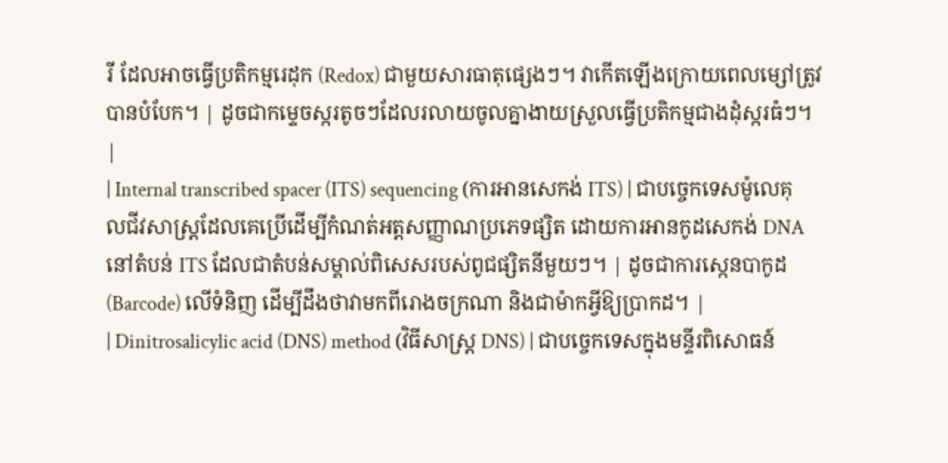រី ដែលអាចធ្វើប្រតិកម្មរេដុក (Redox) ជាមួយសារធាតុផ្សេងៗ។ វាកើតឡើងក្រោយពេលម្សៅត្រូវបានបំបែក។ | ដូចជាកម្ទេចស្ករតូចៗដែលរលាយចូលគ្នាងាយស្រួលធ្វើប្រតិកម្មជាងដុំស្ករធំៗ។ |
| Internal transcribed spacer (ITS) sequencing (ការអានសេកង់ ITS) | ជាបច្ចេកទេសម៉ូលេគុលជីវសាស្ត្រដែលគេប្រើដើម្បីកំណត់អត្តសញ្ញាណប្រភេទផ្សិត ដោយការអានកូដសេកង់ DNA នៅតំបន់ ITS ដែលជាតំបន់សម្គាល់ពិសេសរបស់ពូជផ្សិតនីមួយៗ។ | ដូចជាការស្កេនបាកូដ (Barcode) លើទំនិញ ដើម្បីដឹងថាវាមកពីរោងចក្រណា និងជាម៉ាកអ្វីឱ្យប្រាកដ។ |
| Dinitrosalicylic acid (DNS) method (វិធីសាស្ត្រ DNS) | ជាបច្ចេកទេសក្នុងមន្ទីរពិសោធន៍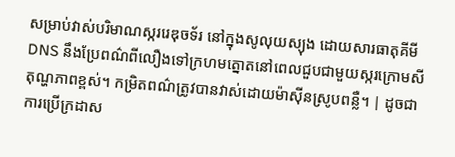សម្រាប់វាស់បរិមាណស្កររេឌុចទ័រ នៅក្នុងសូលុយស្យុង ដោយសារធាតុគីមី DNS នឹងប្រែពណ៌ពីលឿងទៅក្រហមត្នោតនៅពេលជួបជាមួយស្ករក្រោមសីតុណ្ហភាពខ្ពស់។ កម្រិតពណ៌ត្រូវបានវាស់ដោយម៉ាស៊ីនស្រូបពន្លឺ។ | ដូចជាការប្រើក្រដាស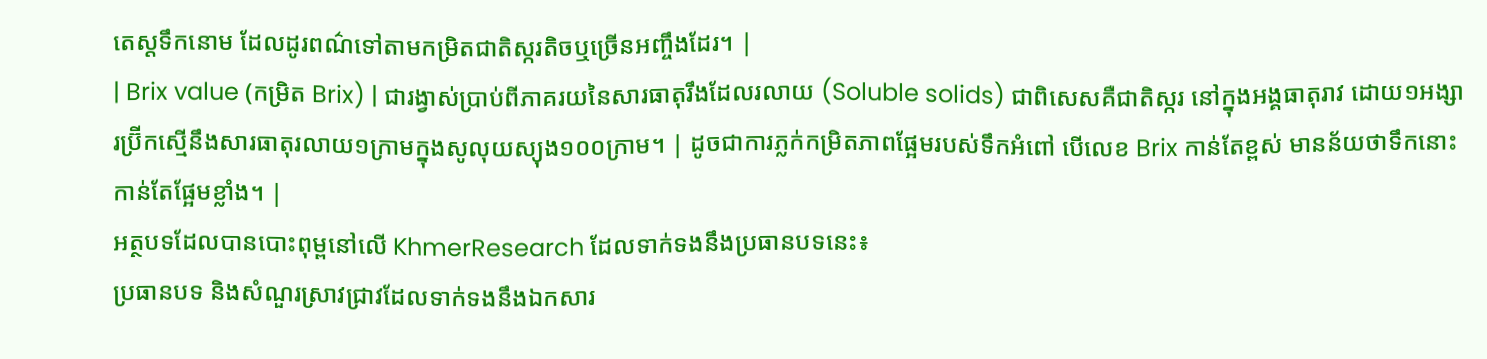តេស្តទឹកនោម ដែលដូរពណ៌ទៅតាមកម្រិតជាតិស្ករតិចឬច្រើនអញ្ចឹងដែរ។ |
| Brix value (កម្រិត Brix) | ជារង្វាស់ប្រាប់ពីភាគរយនៃសារធាតុរឹងដែលរលាយ (Soluble solids) ជាពិសេសគឺជាតិស្ករ នៅក្នុងអង្គធាតុរាវ ដោយ១អង្សារប្រ៊ីកស្មើនឹងសារធាតុរលាយ១ក្រាមក្នុងសូលុយស្យុង១០០ក្រាម។ | ដូចជាការភ្លក់កម្រិតភាពផ្អែមរបស់ទឹកអំពៅ បើលេខ Brix កាន់តែខ្ពស់ មានន័យថាទឹកនោះកាន់តែផ្អែមខ្លាំង។ |
អត្ថបទដែលបានបោះពុម្ពនៅលើ KhmerResearch ដែលទាក់ទងនឹងប្រធានបទនេះ៖
ប្រធានបទ និងសំណួរស្រាវជ្រាវដែលទាក់ទងនឹងឯកសារ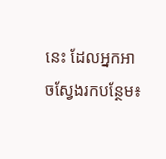នេះ ដែលអ្នកអាចស្វែងរកបន្ថែម៖